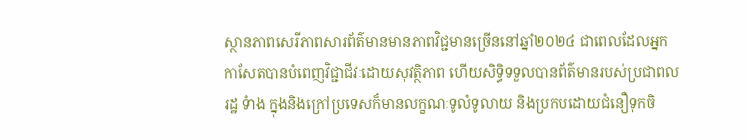ស្ថានភាពសេរីភាពសារព័ត៌មានមានភាពវិជ្ជមានច្រើននៅឆ្នាំ២០២៤ ជាពេលដែលអ្នកកាសែតបានបំពេញវិជ្ជាជីវៈដោយសុវត្ថិភាព ហើយសិទ្ធិទទួលបានព័ត៌មានរបស់ប្រជាពលរដ្ឋ ទំាង ក្នុងនិងក្រៅប្រទេសក៏មានលក្ខណៈទូលំទូលាយ និងប្រកបដោយជំនឿទុកចិ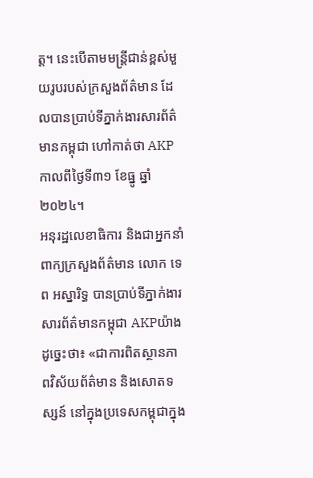ត្ត។ នេះបើតាមមន្ត្រីជាន់ខ្ពស់មួយរូបរបស់ក្រសួងព័ត៌មាន ដែលបានប្រាប់ទីភ្នាក់ងារសារព័ត៌មានកម្ពុជា ហៅកាត់ថា AKP កាលពីថ្ងៃទី៣១ ខែធ្នូ ឆ្នាំ២០២៤។
អនុរដ្ឋលេខាធិការ និងជាអ្នកនាំពាក្យក្រសួងព័ត៌មាន លោក ទេព អស្នារិទ្ធ បានប្រាប់ទីភ្នាក់ងារ សារព័ត៌មានកម្ពុជា AKPយ៉ាងដូច្នេះថា៖ «ជាការពិតស្ថានភាពវិស័យព័ត៌មាន និងសោតទស្សន៍ នៅក្នុងប្រទេសកម្ពុជាក្នុង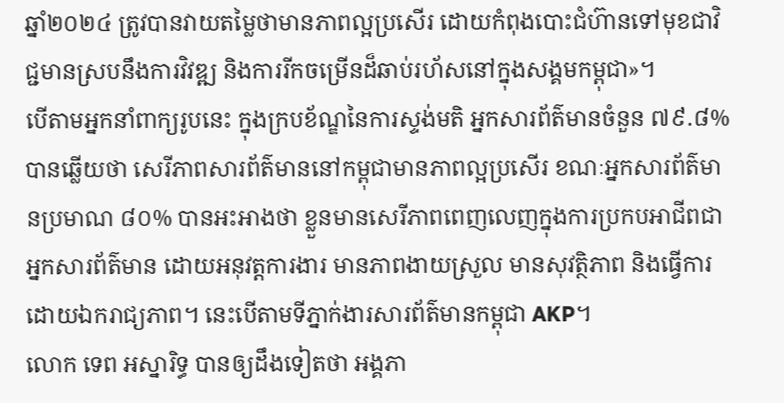ឆ្នាំ២០២៤ ត្រូវបានវាយតម្លៃថាមានភាពល្អប្រសើរ ដោយកំពុងបោះជំហ៊ានទៅមុខជាវិជ្ជមានស្របនឹងការវិវឌ្ឍ និងការរីកចម្រើនដ៏ឆាប់រហ័សនៅក្នុងសង្គមកម្ពុជា»។
បើតាមអ្នកនាំពាក្យរូបនេះ ក្នុងក្របខ័ណ្ឌនៃការស្ទង់មតិ អ្នកសារព័ត៌មានចំនួន ៧៩.៨% បានឆ្លើយថា សេរីភាពសារព័ត៌មាននៅកម្ពុជាមានភាពល្អប្រសើរ ខណៈអ្នកសារព័ត៌មានប្រមាណ ៨០% បានអះអាងថា ខ្លួនមានសេរីភាពពេញលេញក្នុងការប្រកបអាជីពជាអ្នកសារព័ត៌មាន ដោយអនុវត្តការងារ មានភាពងាយស្រួល មានសុវត្ថិភាព និងធ្វើការដោយឯករាជ្យភាព។ នេះបើតាមទីភ្នាក់ងារសារព័ត៌មានកម្ពុជា AKP។
លោក ទេព អស្នារិទ្ធ បានឲ្យដឹងទៀតថា អង្គភា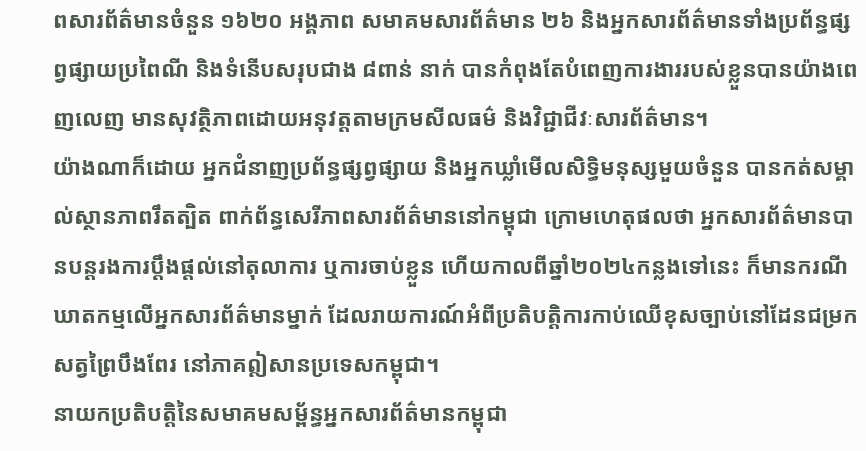ពសារព័ត៌មានចំនួន ១៦២០ អង្គភាព សមាគមសារព័ត៌មាន ២៦ និងអ្នកសារព័ត៌មានទាំងប្រព័ន្ធផ្សព្វផ្សាយប្រពៃណី និងទំនើបសរុបជាង ៨ពាន់ នាក់ បានកំពុងតែបំពេញការងាររបស់ខ្លួនបានយ៉ាងពេញលេញ មានសុវត្ថិភាពដោយអនុវត្តតាមក្រមសីលធម៌ និងវិជ្ជាជីវៈសារព័ត៌មាន។
យ៉ាងណាក៏ដោយ អ្នកជំនាញប្រព័ន្ធផ្សព្វផ្សាយ និងអ្នកឃ្លាំមើលសិទ្ធិមនុស្សមួយចំនួន បានកត់សម្គាល់ស្ថានភាពរឹតត្បិត ពាក់ព័ន្ធសេរីភាពសារព័ត៌មាននៅកម្ពុជា ក្រោមហេតុផលថា អ្នកសារព័ត៌មានបានបន្តរងការប្តឹងផ្តល់នៅតុលាការ ឬការចាប់ខ្លួន ហើយកាលពីឆ្នាំ២០២៤កន្លងទៅនេះ ក៏មានករណីឃាតកម្មលើអ្នកសារព័ត៌មានម្នាក់ ដែលរាយការណ៍អំពីប្រតិបត្តិការកាប់ឈើខុសច្បាប់នៅដែនជម្រកសត្វព្រៃបឹងពែរ នៅភាគឦសានប្រទេសកម្ពុជា។
នាយកប្រតិបត្តិនៃសមាគមសម្ព័ន្ធអ្នកសារព័ត៌មានកម្ពុជា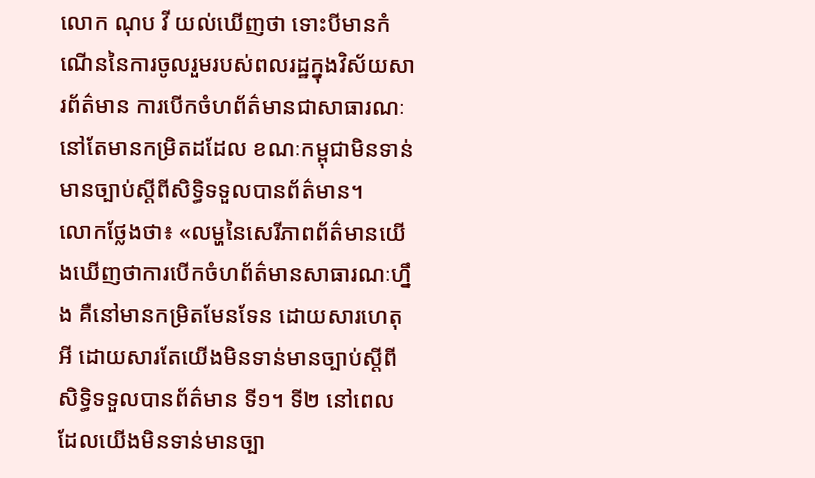លោក ណុប វី យល់ឃើញថា ទោះបីមានកំណើននៃការចូលរួមរបស់ពលរដ្ឋក្នុងវិស័យសារព័ត៌មាន ការបើកចំហព័ត៌មានជាសាធារណៈនៅតែមានកម្រិតដដែល ខណៈកម្ពុជាមិនទាន់មានច្បាប់ស្តីពីសិទ្ធិទទួលបានព័ត៌មាន។
លោកថ្លែងថា៖ «លម្ហនៃសេរីភាពព័ត៌មានយើងឃើញថាការបើកចំហព័ត៌មានសាធារណៈហ្នឹង គឺនៅមានកម្រិតមែនទែន ដោយសារហេតុអី ដោយសារតែយើងមិនទាន់មានច្បាប់ស្តីពីសិទ្ធិទទួលបានព័ត៌មាន ទី១។ ទី២ នៅពេលដែលយើងមិនទាន់មានច្បា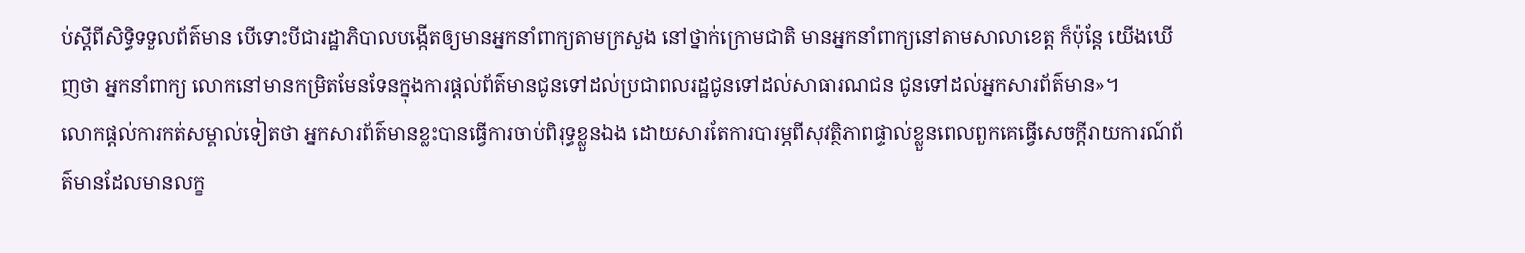ប់ស្តីពីសិទ្ធិទទួលព័ត៌មាន បើទោះបីជារដ្ឋាភិបាលបង្កើតឲ្យមានអ្នកនាំពាក្យតាមក្រសួង នៅថ្នាក់ក្រោមជាតិ មានអ្នកនាំពាក្យនៅតាមសាលាខេត្ត ក៏ប៉ុន្តែ យើងឃើញថា អ្នកនាំពាក្យ លោកនៅមានកម្រិតមែនទែនក្នុងការផ្តល់ព័ត៌មានជូនទៅដល់ប្រជាពលរដ្ឋជូនទៅដល់សាធារណជន ជូនទៅដល់អ្នកសារព័ត៌មាន»។
លោកផ្តល់ការកត់សម្គាល់ទៀតថា អ្នកសារព័ត៌មានខ្លះបានធ្វើការចាប់ពិរុទ្ធខ្លួនឯង ដោយសារតែការបារម្ភពីសុវត្ថិភាពផ្ទាល់ខ្លួនពេលពួកគេធ្វើសេចក្តីរាយការណ៍ព័ត៌មានដែលមានលក្ខ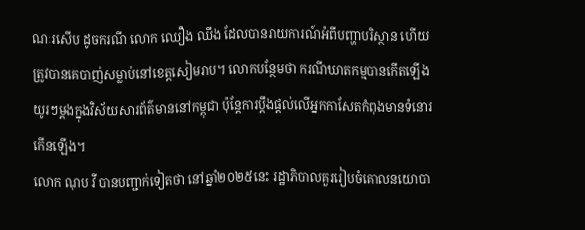ណៈរសើប ដូចករណី លោក ឈឿង ឈឹង ដែលបានរាយការណ៍អំពីបញ្ហាបរិស្ថាន ហើយត្រូវបានគេបាញ់សម្លាប់នៅខេត្តសៀមរាប។ លោកបន្ថែមថា ករណីឃាតកម្មបានកើតឡើងយូរៗម្តងក្នុងវិស័យសារព័ត៌មាននៅកម្ពុជា ប៉ុន្តែការប្តឹងផ្តល់លើអ្នកកាសែតកំពុងមានទំនោរកើនឡើង។
លោក ណុប វី បានបញ្ជាក់ទៀតថា នៅឆ្នាំ២០២៥នេះ រដ្ឋាភិបាលគួររៀបចំគោលនយោបា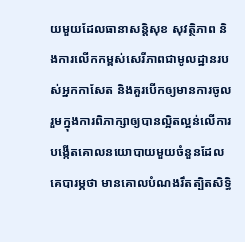យមួយដែលធានាសន្តិសុខ សុវត្ថិភាព និងការលើកកម្ពស់សេរីភាពជាមូលដ្ឋានរបស់អ្នកកាសែត និងគួរបើកឲ្យមានការចូលរួមក្នុងការពិភាក្សាឲ្យបានល្អិតល្អន់លើការបង្កើតគោលនយោបាយមួយចំនួនដែលគេបារម្ភថា មានគោលបំណងរឹតត្បិតសិទ្ធិ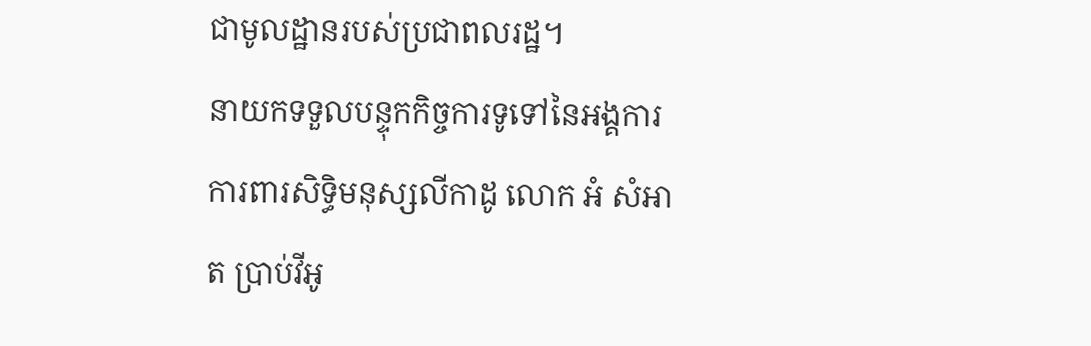ជាមូលដ្ឋានរបស់ប្រជាពលរដ្ឋ។
នាយកទទួលបន្ទុកកិច្ចការទូទៅនៃអង្គការការពារសិទ្ធិមនុស្សលីកាដូ លោក អំ សំអាត ប្រាប់វីអូ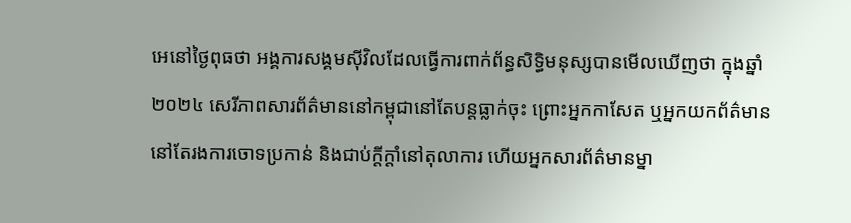អេនៅថ្ងៃពុធថា អង្គការសង្គមស៊ីវិលដែលធ្វើការពាក់ព័ន្ធសិទ្ធិមនុស្សបានមើលឃើញថា ក្នុងឆ្នាំ២០២៤ សេរីភាពសារព័ត៌មាននៅកម្ពុជានៅតែបន្តធ្លាក់ចុះ ព្រោះអ្នកកាសែត ឬអ្នកយកព័ត៌មាននៅតែរងការចោទប្រកាន់ និងជាប់ក្តីក្តាំនៅតុលាការ ហើយអ្នកសារព័ត៌មានម្នា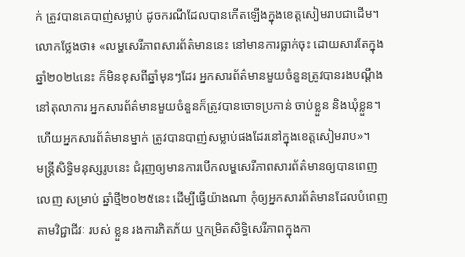ក់ ត្រូវបានគេបាញ់សម្លាប់ ដូចករណីដែលបានកើតឡើងក្នុងខេត្តសៀមរាបជាដើម។
លោកថ្លែងថា៖ «លម្ហសេរីភាពសារព័ត៌មាននេះ នៅមានការធ្លាក់ចុះ ដោយសារតែក្នុងឆ្នាំ២០២៤នេះ ក៏មិនខុសពីឆ្នាំមុនៗដែរ អ្នកសារព័ត៌មានមួយចំនួនត្រូវបានរងបណ្តឹងនៅតុលាការ អ្នកសារព័ត៌មានមួយចំនួនក៏ត្រូវបានចោទប្រកាន់ ចាប់ខ្លួន និងឃុំខ្លួន។ ហើយអ្នកសារព័ត៌មានម្នាក់ ត្រូវបានបាញ់សម្លាប់ផងដែរនៅក្នុងខេត្តសៀមរាប»។
មន្ត្រីសិទ្ធិមនុស្សរូបនេះ ជំរុញឲ្យមានការបើកលម្ហសេរីភាពសារព័ត៌មានឲ្យបានពេញលេញ សម្រាប់ ឆ្នាំថ្មី២០២៥នេះ ដើម្បីធ្វើយ៉ាងណា កុំឲ្យអ្នកសារព័ត៌មានដែលបំពេញតាមវិជ្ជាជីវៈ របស់ ខ្លួន រងការភិតភ័យ ឬកម្រិតសិទ្ធិសេរីភាពក្នុងកា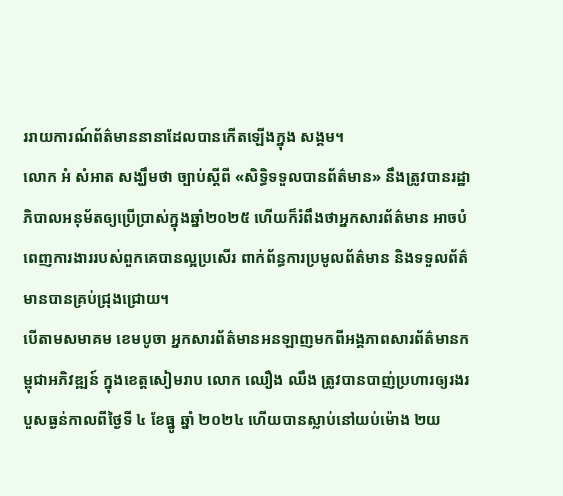ររាយការណ៍ព័ត៌មាននានាដែលបានកើតឡើងក្នុង សង្គម។
លោក អំ សំអាត សង្ឃឹមថា ច្បាប់ស្តីពី «សិទ្ធិទទួលបានព័ត៌មាន» នឹងត្រូវបានរដ្ឋាភិបាលអនុម័តឲ្យប្រើប្រាស់ក្នុងឆ្នាំ២០២៥ ហើយក៏រំពឹងថាអ្នកសារព័ត៌មាន អាចបំពេញការងាររបស់ពួកគេបានល្អប្រសើរ ពាក់ព័ន្ធការប្រមូលព័ត៌មាន និងទទួលព័ត៌មានបានគ្រប់ជ្រុងជ្រោយ។
បើតាមសមាគម ខេមបូចា អ្នកសារព័ត៌មានអនឡាញមកពីអង្គភាពសារព័ត៌មានកម្ពុជាអភិវឌ្ឍន៍ ក្នុងខេត្តសៀមរាប លោក ឈឿង ឈឹង ត្រូវបានបាញ់ប្រហារឲ្យរងរបួសធ្ងន់កាលពីថ្ងៃទី ៤ ខែធ្នូ ឆ្នាំ ២០២៤ ហើយបានស្លាប់នៅយប់ម៉ោង ២យ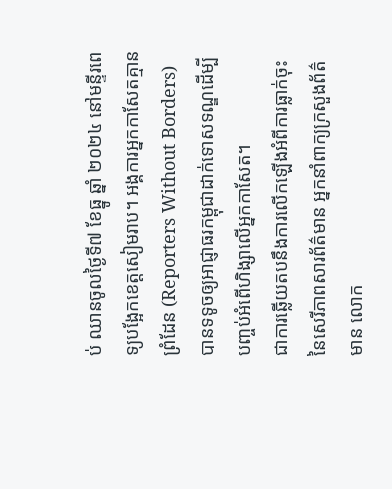ប់ ឈានចូលថ្ងៃទី៧ ខែធ្នូ ឆ្នាំ ២០២៤ នៅមន្ទីរពេទ្យបង្អែកខេត្តសៀមរាប។ អង្គការអ្នកកាសែតគ្មានព្រំដែន (Reporters Without Borders) បានទទូចឲ្យអាជ្ញាធរកម្ពុជាដាក់ទោសទណ្ឌដើម្បីបញ្ចប់អំពើហិង្សាលើអ្នកកាសែត។
ជាការឆ្លើយតបនឹងការលើកឡើងអំពីការធ្លាក់ចុះនៃសេរីភាពសារព័ត៌មាន អ្នកនាំពាក្យក្រសួងព័ត៌មាន លោក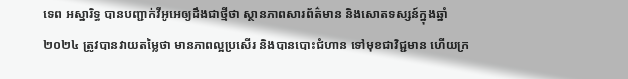ទេព អស្នារិទ្ធ បានបញ្ជាក់វីអូអេឲ្យដឹងជាថ្មីថា ស្ថានភាពសារព័ត៌មាន និងសោតទស្សន៍ក្នុងឆ្នាំ២០២៤ ត្រូវបានវាយតម្លៃថា មានភាពល្អប្រសើរ និងបានបោះជំហាន ទៅមុខជាវិជ្ជមាន ហើយក្រ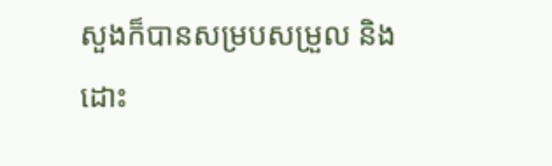សួងក៏បានសម្របសម្រួល និងដោះ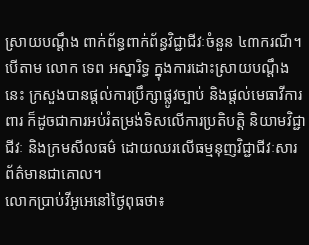ស្រាយបណ្តឹង ពាក់ព័ន្ធពាក់ព័ន្ធវិជ្ជាជីវៈចំនួន ៤៣ករណី។
បើតាម លោក ទេព អស្នារិទ្ធ ក្នុងការដោះស្រាយបណ្តឹងនេះ ក្រសួងបានផ្តល់ការប្រឹក្សាផ្លូវច្បាប់ និងផ្តល់មេធាវីការពារ ក៏ដូចជាការអប់រំតម្រង់ទិសលើការប្រតិបត្តិ និយាមវិជ្ជាជីវៈ និងក្រមសីលធម៌ ដោយឈរលើធម្មនុញវិជ្ជាជីវៈសារព័ត៌មានជាគោល។
លោកប្រាប់វីអូអេនៅថ្ងៃពុធថា៖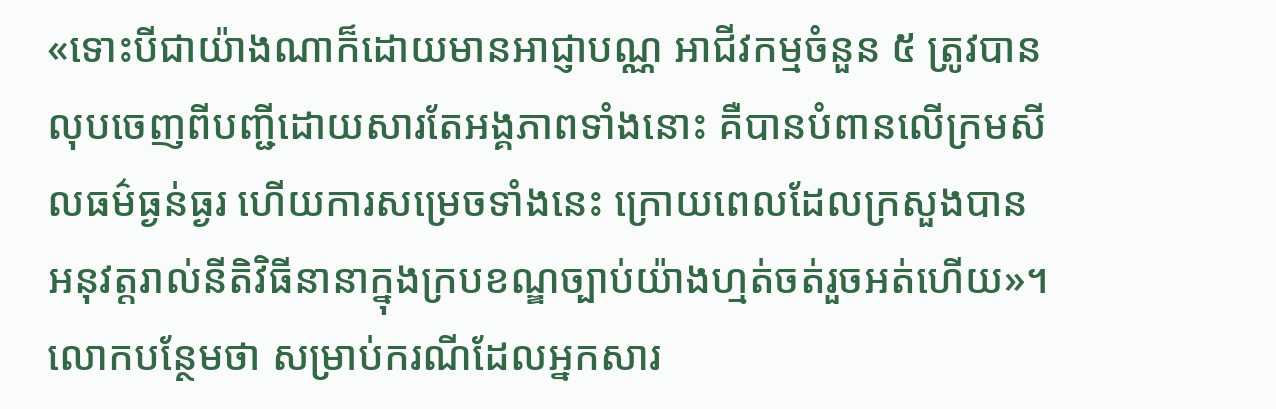«ទោះបីជាយ៉ាងណាក៏ដោយមានអាជ្ញាបណ្ណ អាជីវកម្មចំនួន ៥ ត្រូវបានលុបចេញពីបញ្ជីដោយសារតែអង្គភាពទាំងនោះ គឺបានបំពានលើក្រមសីលធម៌ធ្ងន់ធ្ងរ ហើយការសម្រេចទាំងនេះ ក្រោយពេលដែលក្រសួងបាន អនុវត្តរាល់នីតិវិធីនានាក្នុងក្របខណ្ឌច្បាប់យ៉ាងហ្មត់ចត់រួចអត់ហើយ»។
លោកបន្ថែមថា សម្រាប់ករណីដែលអ្នកសារ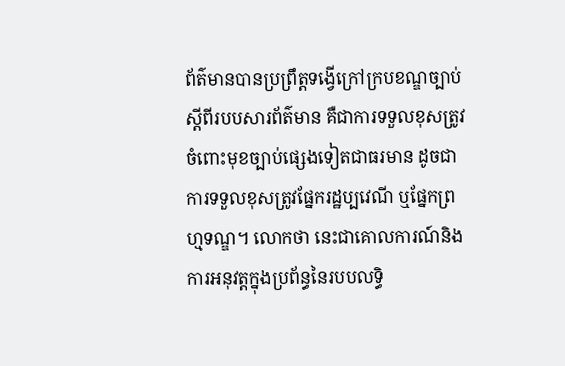ព័ត៌មានបានប្រព្រឹត្តទង្វើក្រៅក្របខណ្ឌច្បាប់ស្តីពីរបបសារព័ត៌មាន គឺជាការទទួលខុសត្រូវចំពោះមុខច្បាប់ផ្សេងទៀតជាធរមាន ដូចជាការទទួលខុសត្រូវផ្នែករដ្ឋប្បវេណី ឬផ្នែកព្រហ្មទណ្ឌ។ លោកថា នេះជាគោលការណ៍និងការអនុវត្តក្នុងប្រព័ន្ធនៃរបបលទ្ធិ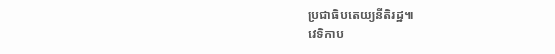ប្រជាធិបតេយ្យនីតិរដ្ឋ៕
វេទិកាប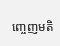ញ្ចេញមតិ